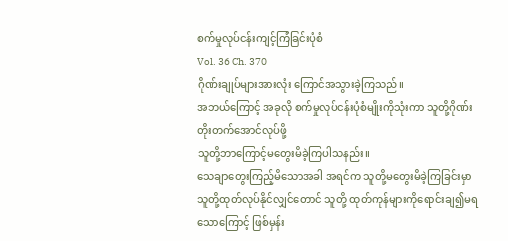စက်မှုလုပ်ငန်းကျင့်ကြံခြင်းပုံစံ
Vol. 36 Ch. 370
ဂိုဏ်းချုပ်များအားလုံး ကြောင်အသွားခဲ့ကြသည်။
အဘယ်ကြောင့် အခုလို စက်မှုလုပ်ငန်းပုံစံမျိုးကိုသုံးကာ သူတို့ဂိုဏ်းတိုးတက်အောင်လုပ်ဖို့
သူတို့ဘာကြောင့်မတွေးမိခဲ့ကြပါသနည်း။
သေချာတွေးကြည့်မိသောအခါ အရင်က သူတို့မတွေးမိခဲ့ကြခြင်းမှာ သူတို့ထုတ်လုပ်နိုင်လျှင်တောင် သူတို့ ထုတ်ကုန်များကိုရောင်းချ၍မရသောကြောင့် ဖြစ်မှန်း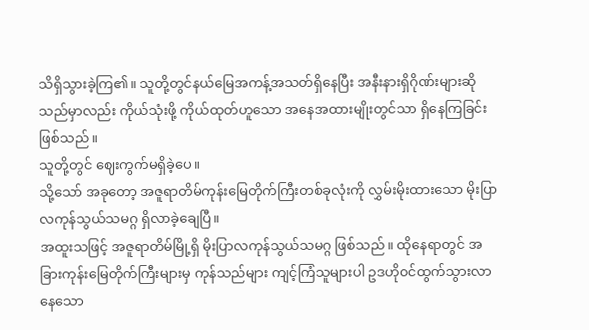သိရှိသွားခဲ့ကြ၏။ သူတို့တွင်နယ်မြေအကန့်အသတ်ရှိနေပြီး အနီးနားရှိဂိုဏ်းများဆိုသည်မှာလည်း ကိုယ်သုံးဖို့ ကိုယ်ထုတ်ဟူသော အနေအထားမျိုးတွင်သာ ရှိနေကြခြင်း ဖြစ်သည်။
သူတို့တွင် ဈေးကွက်မရှိခဲ့ပေ။
သို့သော် အခုတော့ အဇူရာတိမ်ကုန်းမြေတိုက်ကြီးတစ်ခုလုံးကို လွှမ်းမိုးထားသော မိုးပြာလကုန်သွယ်သမဂ္ဂ ရှိလာခဲ့ချေပြီ။
အထူးသဖြင့် အဇူရာတိမ်မြို့ရှိ မိုးပြာလကုန်သွယ်သမဂ္ဂ ဖြစ်သည်။ ထိုနေရာတွင် အခြားကုန်းမြေတိုက်ကြီးများမှ ကုန်သည်များ ကျင့်ကြံသူများပါ ဥဒဟို၀င်ထွက်သွားလာနေသော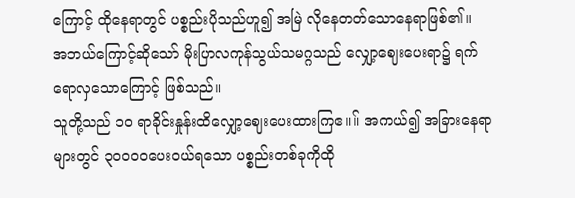ကြောင့် ထိုနေရာတွင် ပစ္စည်းပိုသည်ဟူ၍ အမြဲ လိုနေတတ်သောနေရာဖြစ်၏။
အဘယ်ကြောင့်ဆိုသော် မိုးပြာလကုန်သွယ်သမဂ္ဂသည် လျှော့ဈေးပေးရာ၌ ရက်ရောလှသောကြောင့် ဖြစ်သည်။
သူတို့သည် ၁၀ ရာခိုင်းနှုန်းထိလျှော့ဈေးပေးထားကြဧ။။် အကယ်၍ အခြားနေရာများတွင် ၃၀၀၀၀ပေး၀ယ်ရသော ပစ္စည်းတစ်ခုကိုထို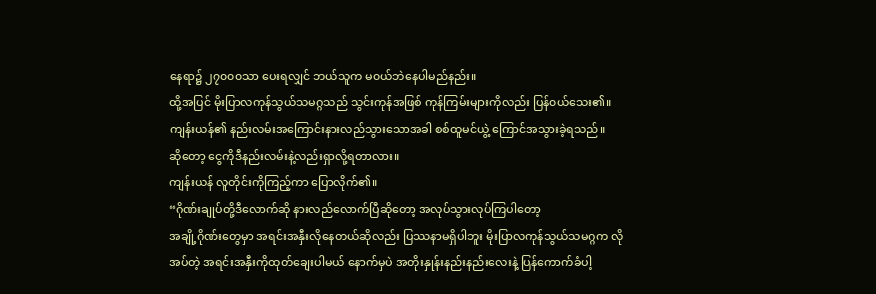နေရာ၌ ၂၇၀၀၀သာ ပေးရလျှင် ဘယ်သူက မ၀ယ်ဘဲနေပါမည်နည်း။
ထို့အပြင် မိုးပြာလကုန်သွယ်သမဂ္ဂသည် သွင်းကုန်အဖြစ် ကုန်ကြမ်းများကိုလည်း ပြန်၀ယ်သေး၏။
ကျန်းယန်၏ နည်းလမ်းအကြောင်းနားလည်သွားသောအခါ စစ်ထူမင်ယွဲ့ ကြောင်အသွားခဲ့ရသည်။
ဆိုတော့ ငွေကိုဒီနည်းလမ်းနဲ့လည်းရှာလို့ရတာလား။
ကျန်းယန် လူတိုင်းကိုကြည့်ကာ ပြောလိုက်၏။
“ဂိုဏ်းချုပ်တို့ဒီလောက်ဆို နားလည်လောက်ပြီဆိုတော့ အလုပ်သွားလုပ်ကြပါတော့
အချို့ဂိုဏ်းတွေမှာ အရင်းအနှီးလိုနေတယ်ဆိုလည်း ပြဿနာမရှိပါဘူး မိုးပြာလကုန်သွယ်သမဂ္ဂက လိုအပ်တဲ့ အရင်းအနှီးကိုထုတ်ချေးပါမယ် နောက်မှပဲ အတိုးနှုန်းနည်းနည်းလေးနဲ့ ပြန်ကောက်ခံပါ့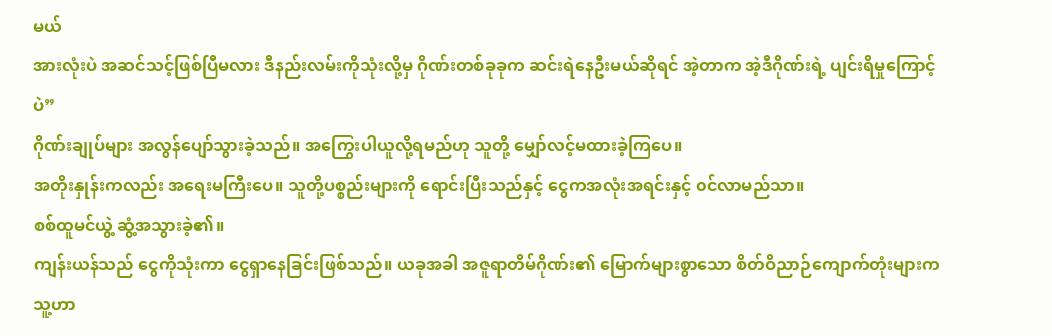မယ်
အားလုံးပဲ အဆင်သင့်ဖြစ်ပြီမလား ဒီနည်းလမ်းကိုသုံးလို့မှ ဂိုဏ်းတစ်ခုခုက ဆင်းရဲနေဦးမယ်ဆိုရင် အဲ့တာက အဲ့ဒီဂိုဏ်းရဲ့ ပျင်းရိမှုကြောင့်ပဲ”
ဂိုဏ်းချုပ်များ အလွန်ပျော်သွားခဲ့သည်။ အကြွေးပါယူလို့ရမည်ဟု သူတို့ မျှော်လင့်မထားခဲ့ကြပေ။
အတိုးနှုန်းကလည်း အရေးမကြီးပေ။ သူတို့ပစ္စည်းများကို ရောင်းပြီးသည်နှင့် ငွေကအလုံးအရင်းနှင့် ၀င်လာမည်သာ။
စစ်ထူမင်ယွဲ့ ဆွံ့အသွားခဲ့၏။
ကျန်းယန်သည် ငွေကိုသုံးကာ ငွေရှာနေခြင်းဖြစ်သည်။ ယခုအခါ အဇူရာတိမ်ဂိုဏ်း၏ မြောက်များစွာသော စိတ်ဝိညာဉ်ကျောက်တုံးများက သူ့ဟာ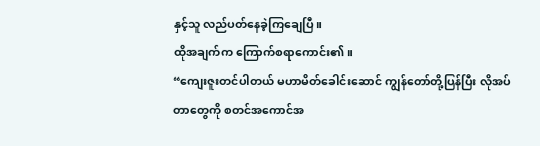နှင့်သူ လည်ပတ်နေခဲ့ကြချေပြီ။
ထိုအချက်က ကြောက်စရာကောင်း၏။
“ကျေးဇူးတင်ပါတယ် မဟာမိတ်ခေါင်းဆောင် ကျွန်တော်တို့ပြန်ပြီး လိုအပ်တာတွေကို စတင်အကောင်အ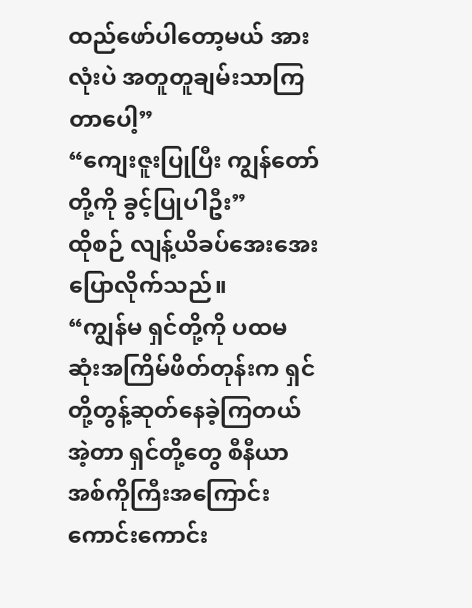ထည်ဖော်ပါတော့မယ် အားလုံးပဲ အတူတူချမ်းသာကြတာပေါ့”
“ကျေးဇူးပြုပြီး ကျွန်တော်တို့ကို ခွင့်ပြုပါဦး”
ထိုစဉ် လျန့်ယိခပ်အေးအေးပြောလိုက်သည်။
“ကျွန်မ ရှင်တို့ကို ပထမဆုံးအကြိမ်ဖိတ်တုန်းက ရှင်တို့တွန့်ဆုတ်နေခဲ့ကြတယ် အဲ့တာ ရှင်တို့တွေ စီနီယာအစ်ကိုကြီးအကြောင်း ကောင်းကောင်း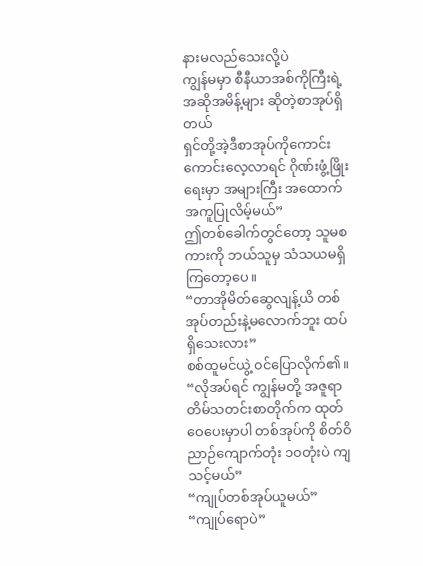နားမလည်သေးလို့ပဲ
ကျွန်မမှာ စီနီယာအစ်ကိုကြီးရဲ့အဆိုအမိန့်များ ဆိုတဲ့စာအုပ်ရှိတယ်
ရှင်တို့အဲ့ဒီစာအုပ်ကိုကောင်းကောင်းလေ့လာရင် ဂိုဏ်းဖွံ့ဖြိုးရေးမှာ အများကြီး အထောက်အကူပြုလိမ့်မယ်”
ဤတစ်ခေါက်တွင်တော့ သူမစကားကို ဘယ်သူမှ သံသယမရှိကြတော့ပေ။
“တာအိုမိတ်ဆွေလျန့်ယိ တစ်အုပ်တည်းနဲ့မလောက်ဘူး ထပ်ရှိသေးလား”
စစ်ထူမင်ယွဲ့ ၀င်ပြောလိုက်၏။
“လိုအပ်ရင် ကျွန်မတို့ အဇူရာတိမ်သတင်းစာတိုက်က ထုတ်ဝေပေးမှာပါ တစ်အုပ်ကို စိတ်ဝိညာဉ်ကျောက်တုံး ၁၀တုံးပဲ ကျသင့်မယ်”
“ကျုပ်တစ်အုပ်ယူမယ်”
“ကျုပ်ရောပဲ”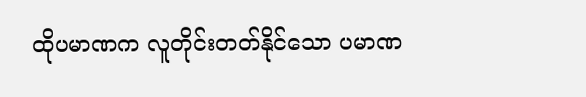ထိုပမာဏက လူတိုင်းတတ်နိုင်သော ပမာဏ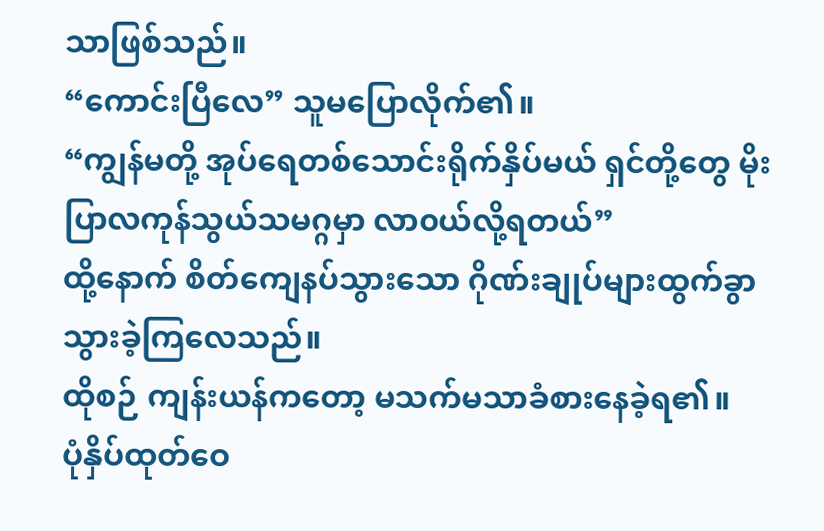သာဖြစ်သည်။
“ကောင်းပြီလေ” သူမပြောလိုက်၏။
“ကျွန်မတို့ အုပ်ရေတစ်သောင်းရိုက်နှိပ်မယ် ရှင်တို့တွေ မိုးပြာလကုန်သွယ်သမဂ္ဂမှာ လာ၀ယ်လို့ရတယ်”
ထို့နောက် စိတ်ကျေနပ်သွားသော ဂိုဏ်းချုပ်များထွက်ခွာသွားခဲ့ကြလေသည်။
ထိုစဉ် ကျန်းယန်ကတော့ မသက်မသာခံစားနေခဲ့ရ၏။
ပုံနှိပ်ထုတ်ဝေ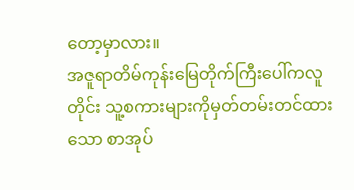တော့မှာလား။
အဇူရာတိမ်ကုန်းမြေတိုက်ကြီးပေါ်ကလူတိုင်း သူ့စကားများကိုမှတ်တမ်းတင်ထားသော စာအုပ်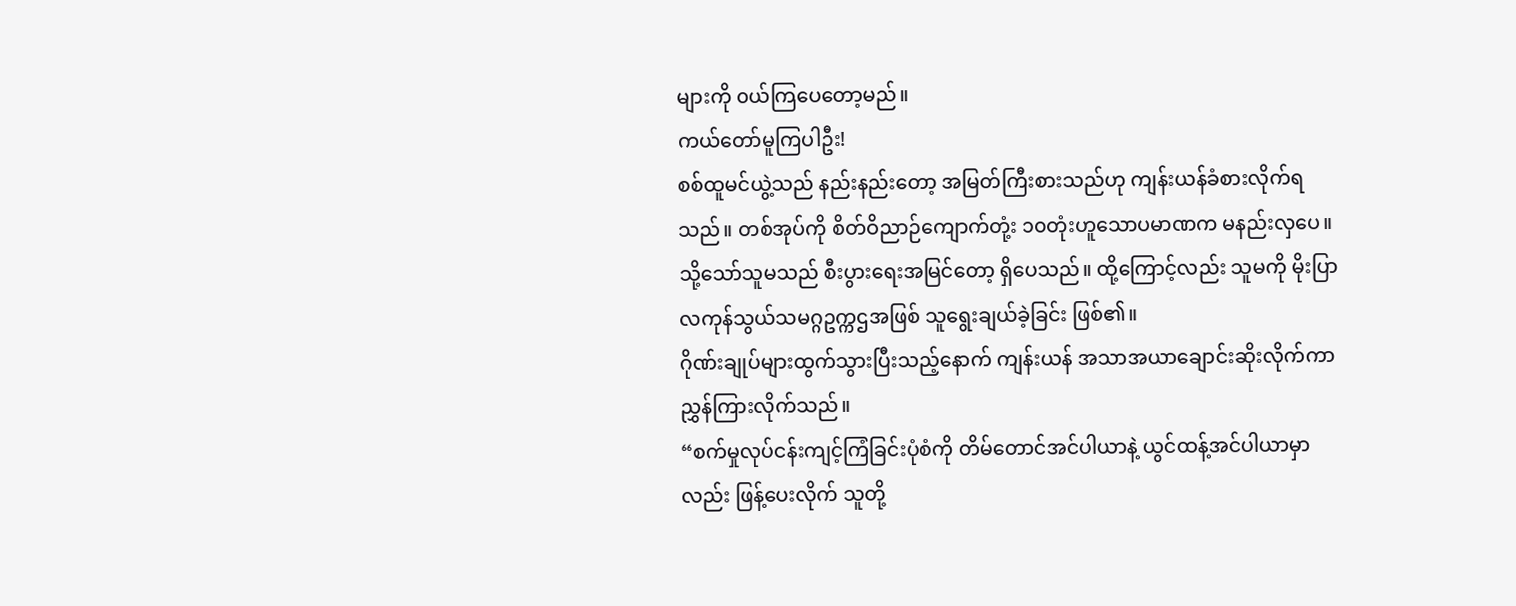များကို ၀ယ်ကြပေတော့မည်။
ကယ်တော်မူကြပါဦး!
စစ်ထူမင်ယွဲ့သည် နည်းနည်းတော့ အမြတ်ကြီးစားသည်ဟု ကျန်းယန်ခံစားလိုက်ရသည်။ တစ်အုပ်ကို စိတ်ဝိညာဉ်ကျောက်တုံ့း ၁၀တုံးဟူသောပမာဏက မနည်းလှပေ။
သို့သော်သူမသည် စီးပွားရေးအမြင်တော့ ရှိပေသည်။ ထို့ကြောင့်လည်း သူမကို မိုးပြာလကုန်သွယ်သမဂ္ဂဥက္ကဌအဖြစ် သူရွေးချယ်ခဲ့ခြင်း ဖြစ်၏။
ဂိုဏ်းချုပ်များထွက်သွားပြီးသည့်နောက် ကျန်းယန် အသာအယာချောင်းဆိုးလိုက်ကာညွှန်ကြားလိုက်သည်။
“စက်မှုလုပ်ငန်းကျင့်ကြံခြင်းပုံစံကို တိမ်တောင်အင်ပါယာနဲ့ ယွင်ထန့်အင်ပါယာမှာလည်း ဖြန့်ပေးလိုက် သူတို့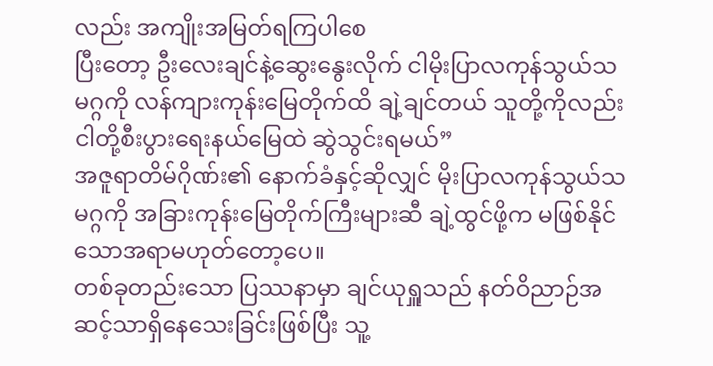လည်း အကျိုးအမြတ်ရကြပါစေ
ပြီးတော့ ဦးလေးချင်နဲ့ဆွေးနွေးလိုက် ငါမိုးပြာလကုန်သွယ်သမဂ္ဂကို လန်ကျားကုန်းမြေတိုက်ထိ ချဲ့ချင်တယ် သူတို့ကိုလည်း ငါတို့စီးပွားရေးနယ်မြေထဲ ဆွဲသွင်းရမယ်”
အဇူရာတိမ်ဂိုဏ်း၏ နောက်ခံနှင့်ဆိုလျှင် မိုးပြာလကုန်သွယ်သမဂ္ဂကို အခြားကုန်းမြေတိုက်ကြီးများဆီ ချဲ့ထွင်ဖို့က မဖြစ်နိုင်သောအရာမဟုတ်တော့ပေ။
တစ်ခုတည်းသော ပြဿနာမှာ ချင်ယုရှူသည် နတ်ဝိညာဉ်အဆင့်သာရှိနေသေးခြင်းဖြစ်ပြီး သူ့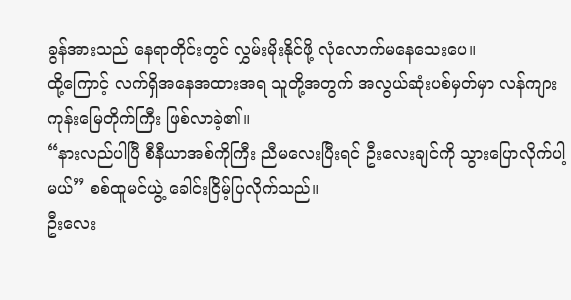ခွန်အားသည် နေရာတိုင်းတွင် လွှမ်းမိုးနိုင်ဖို့ လုံလောက်မနေသေးပေ။
ထို့ကြောင့် လက်ရှိအနေအထားအရ သူတို့အတွက် အလွယ်ဆုံးပစ်မှတ်မှာ လန်ကျားကုန်းမြေတိုက်ကြီး ဖြစ်လာခဲ့၏။
“နားလည်ပါပြီ စီနီယာအစ်ကိုကြီး ညီမလေးပြီးရင် ဦးလေးချင်ကို သွားပြောလိုက်ပါ့မယ်” စစ်ထူမင်ယွဲ့ ခေါင်းငြိမ့်ပြလိုက်သည်။
ဦးလေး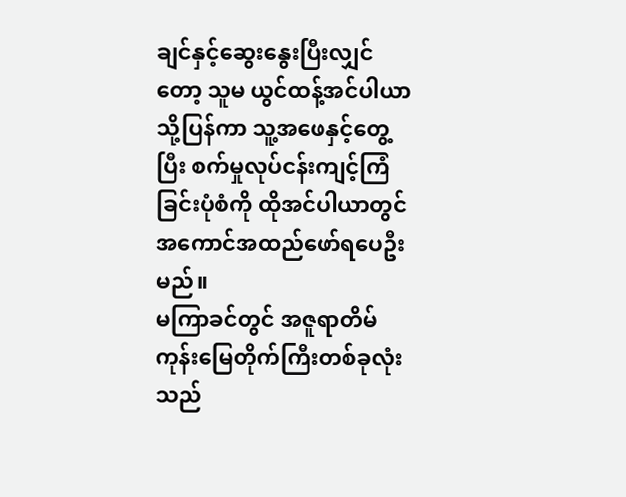ချင်နှင့်ဆွေးနွေးပြီးလျှင်တော့ သူမ ယွင်ထန့်အင်ပါယာသို့ပြန်ကာ သူ့အဖေနှင့်တွေ့ပြီး စက်မှုလုပ်ငန်းကျင့်ကြံခြင်းပုံစံကို ထိုအင်ပါယာတွင် အကောင်အထည်ဖော်ရပေဦးမည်။
မကြာခင်တွင် အဇူရာတိမ်ကုန်းမြေတိုက်ကြီးတစ်ခုလုံးသည်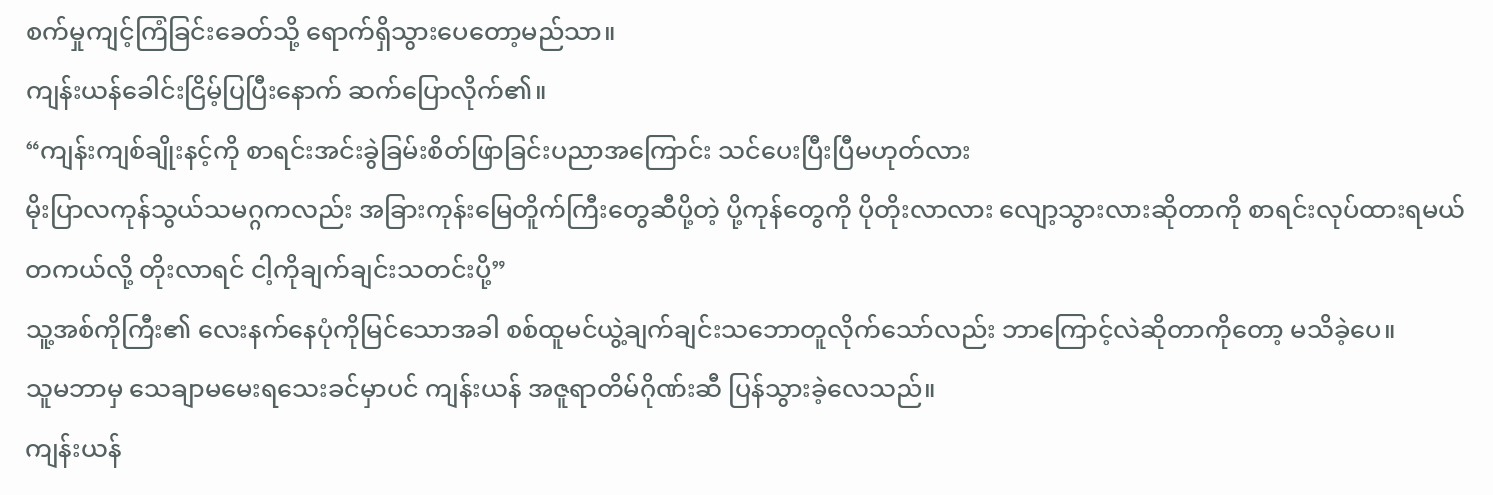စက်မှုကျင့်ကြံခြင်းခေတ်သို့ ရောက်ရှိသွားပေတော့မည်သာ။
ကျန်းယန်ခေါင်းငြိမ့်ပြပြီးနောက် ဆက်ပြောလိုက်၏။
“ကျန်းကျစ်ချိုးနင့်ကို စာရင်းအင်းခွဲခြမ်းစိတ်ဖြာခြင်းပညာအကြောင်း သင်ပေးပြီးပြီမဟုတ်လား
မိုးပြာလကုန်သွယ်သမဂ္ဂကလည်း အခြားကုန်းမြေတိူက်ကြီးတွေဆီပို့တဲ့ ပို့ကုန်တွေကို ပိုတိုးလာလား လျော့သွားလားဆိုတာကို စာရင်းလုပ်ထားရမယ်
တကယ်လို့ တိုးလာရင် ငါ့ကိုချက်ချင်းသတင်းပို့”
သူ့အစ်ကိုကြီး၏ လေးနက်နေပုံကိုမြင်သောအခါ စစ်ထူမင်ယွဲ့ချက်ချင်းသဘောတူလိုက်သော်လည်း ဘာကြောင့်လဲဆိုတာကိုတော့ မသိခဲ့ပေ။
သူမဘာမှ သေချာမမေးရသေးခင်မှာပင် ကျန်းယန် အဇူရာတိမ်ဂိုဏ်းဆီ ပြန်သွားခဲ့လေသည်။
ကျန်းယန်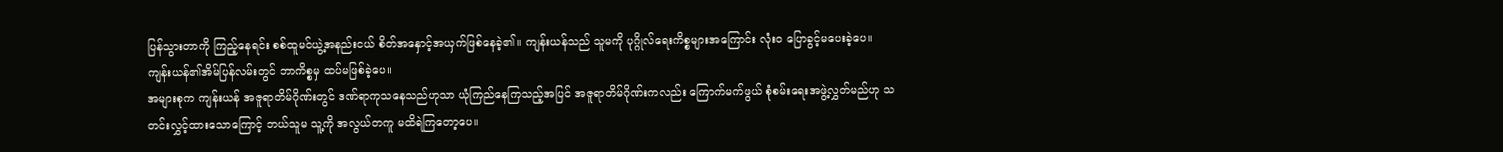ပြန်သွားတာကို ကြည့်နေရင်း စစ်ထူမင်ယွဲ့အနည်းငယ် စိတ်အနှောင့်အယှက်ဖြစ်နေခဲ့၏။ ကျန်းယန်သည် သူမကို ပုဂ္ဂိုလ်ရေးကိစ္စများအကြောင်း လုံး၀ ပြောခွင့်မပေးခဲ့ပေ။
ကျန်းယန်၏အိမ်ပြန်လမ်းတွင် ဘာကိစ္စမှ ထပ်မဖြစ်ခဲ့ပေ။
အများစုက ကျန်းယန် အဇူရာတိမ်ဂိုဏ်းတွင် ဒဏ်ရာကုသနေသည်ဟုသာ ယုံကြည်နေကြသည့်အပြင် အဇူရာတိမ်ဂိုဏ်းကလည်း ကြောက်မက်ဖွယ် စုံစမ်းရေးအဖွဲ့လွှတ်မည်ဟု သတင်းလွှင့်ထားသောကြောင့် ဘယ်သူမ သူ့ကို အလွယ်တကူ မထိရဲကြတော့ပေ။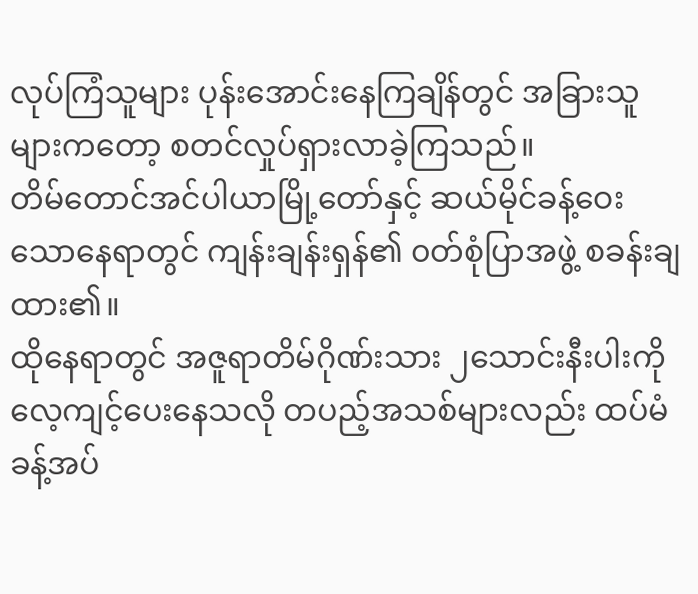လုပ်ကြံသူများ ပုန်းအောင်းနေကြချိန်တွင် အခြားသူများကတော့ စတင်လှုပ်ရှားလာခဲ့ကြသည်။
တိမ်တောင်အင်ပါယာမြို့တော်နှင့် ဆယ်မိုင်ခန့်ဝေးသောနေရာတွင် ကျန်းချန်းရှန်၏ ၀တ်စုံပြာအဖွဲ့ စခန်းချထား၏။
ထိုနေရာတွင် အဇူရာတိမ်ဂိုဏ်းသား ၂သောင်းနီးပါးကို လေ့ကျင့်ပေးနေသလို တပည့်အသစ်များလည်း ထပ်မံခန့်အပ်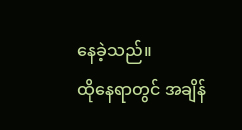နေခဲ့သည်။
ထိုနေရာတွင် အချိန်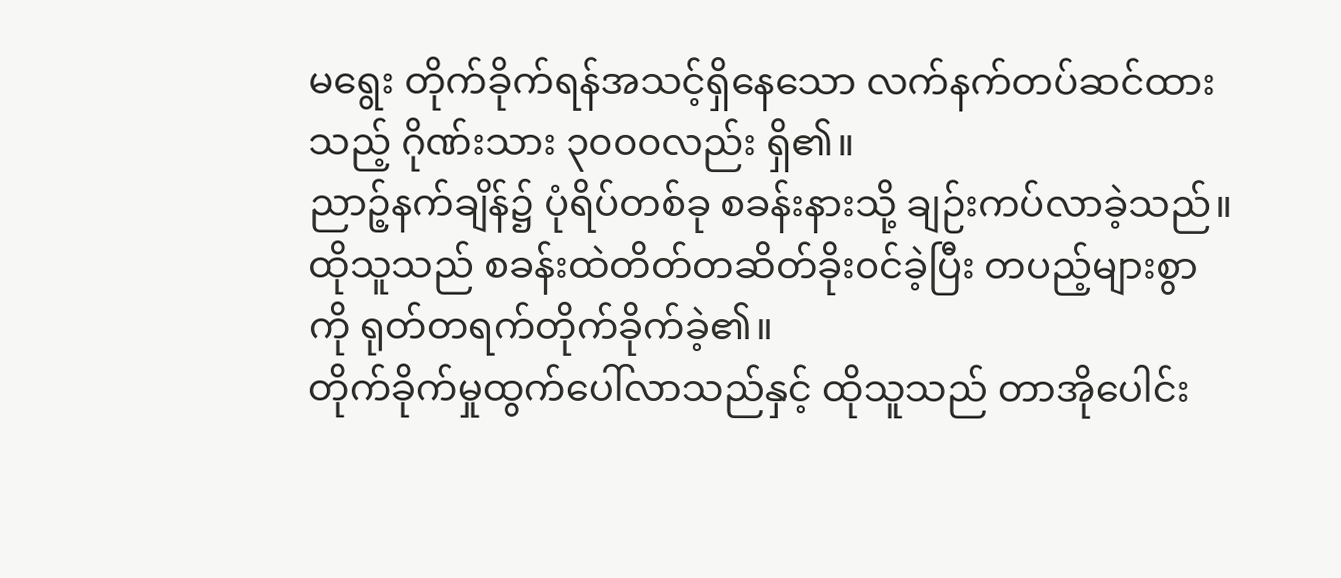မရွေး တိုက်ခိုက်ရန်အသင့်ရှိနေသော လက်နက်တပ်ဆင်ထားသည့် ဂိုဏ်းသား ၃၀၀၀လည်း ရှိ၏။
ညာဉ့်နက်ချိန်၌ ပုံရိပ်တစ်ခု စခန်းနားသို့ ချဉ်းကပ်လာခဲ့သည်။
ထိုသူသည် စခန်းထဲတိတ်တဆိတ်ခိုး၀င်ခဲ့ပြီး တပည့်များစွာကို ရုတ်တရက်တိုက်ခိုက်ခဲ့၏။
တိုက်ခိုက်မှုထွက်ပေါ်လာသည်နှင့် ထိုသူသည် တာအိုပေါင်း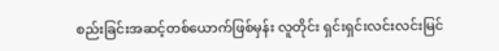စည်းခြင်းအဆင့်တစ်ယောက်ဖြစ်မှန်း လူတိုင်း ရှင်းရှင်းလင်းလင်းမြင်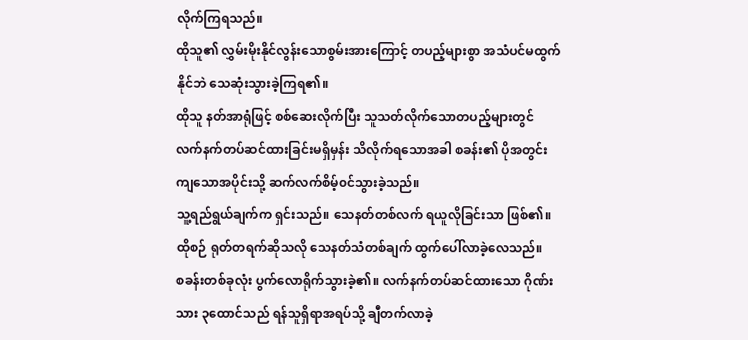လိုက်ကြရသည်။
ထိုသူ၏ လွှမ်းမိုးနိုင်လွန်းသောစွမ်းအားကြောင့် တပည့်များစွာ အသံပင်မထွက်နိုင်ဘဲ သေဆုံးသွားခဲ့ကြရ၏။
ထိုသူ နတ်အာရုံဖြင့် စစ်ဆေးလိုက်ပြီး သူသတ်လိုက်သောတပည့်များတွင် လက်နက်တပ်ဆင်ထားခြင်းမရှိမှန်း သိလိုက်ရသောအခါ စခန်း၏ ပိုအတွင်းကျသောအပိုင်းသို့ ဆက်လက်စိမ့်၀င်သွားခဲ့သည်။
သူ့ရည်ရွယ်ချက်က ရှင်းသည်။ သေနတ်တစ်လက် ရယူလိုခြင်းသာ ဖြစ်၏။
ထိုစဉ် ရုတ်တရက်ဆိုသလို သေနတ်သံတစ်ချက် ထွက်ပေါ်လာခဲ့လေသည်။
စခန်းတစ်ခုလုံး ပွက်လောရိုက်သွားခဲ့၏။ လက်နက်တပ်ဆင်ထားသော ဂိုဏ်းသား ၃ထောင်သည် ရန်သူရှိရာအရပ်သို့ ချီတက်လာခဲ့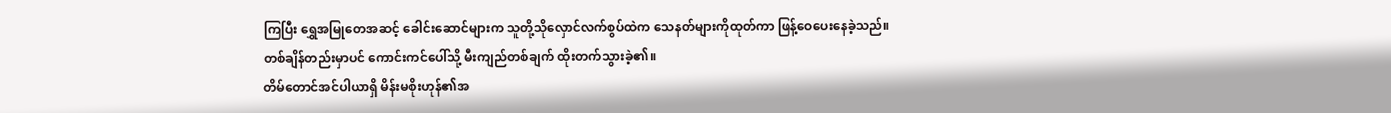ကြပြီး ရွှေအမြုတေအဆင့် ခေါင်းဆောင်များက သူတို့သိုလှောင်လက်စွပ်ထဲက သေနတ်များကိုထုတ်ကာ ဖြန့်ဝေပေးနေခဲ့သည်။
တစ်ချိန်တည်းမှာပင် ကောင်းကင်ပေါ်သို့ မီးကျည်တစ်ချက် ထိုးတက်သွားခဲ့၏။
တိမ်တောင်အင်ပါယာရှိ မိန်းမစိုးဟုန်၏အ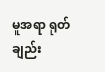မူအရာ ရုတ်ချည်း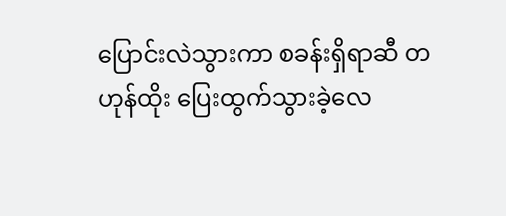ပြောင်းလဲသွားကာ စခန်းရှိရာဆီ တဟုန်ထိုး ပြေးထွက်သွားခဲ့လေ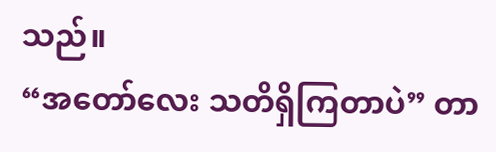သည်။
“အတော်လေး သတိရှိကြတာပဲ” တာ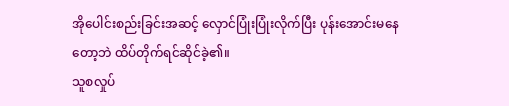အိုပေါင်းစည်းခြင်းအဆင့် လှောင်ပြုံးပြုံးလိုက်ပြီး ပုန်းအောင်းမနေတော့ဘဲ ထိပ်တိုက်ရင်ဆိုင်ခဲ့၏။
သူစလှုပ်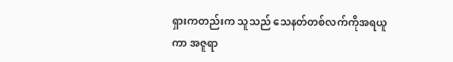ရှားကတည်းက သူသည် သေနတ်တစ်လက်ကိုအရယူကာ အဇူရာ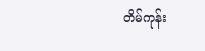တိမ်ကုန်း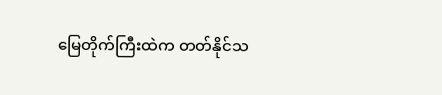မြေတိုက်ကြီးထဲက တတ်နိုင်သ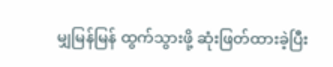မျှမြန်မြန် ထွက်သွားဖို့ ဆုံးဖြတ်ထားခဲ့ပြီး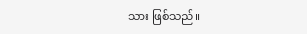သား ဖြစ်သည်။